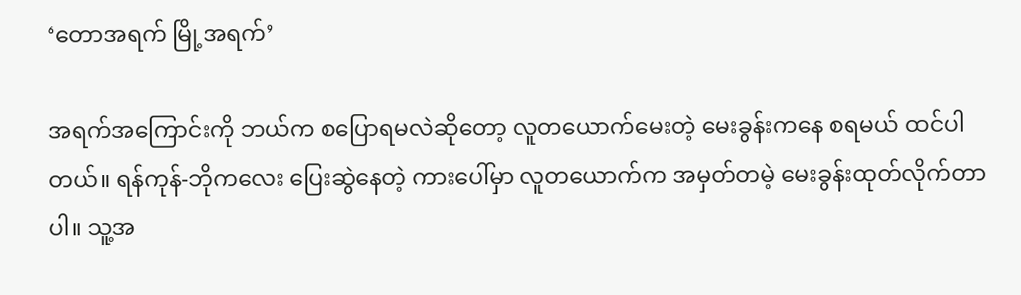‘တောအရက် မြို့အရက်’

အရက်အကြောင်းကို ဘယ်က စပြောရမလဲဆိုတော့ လူတယောက်မေးတဲ့ မေးခွန်းကနေ စရမယ် ထင်ပါတယ်။ ရန်ကုန်-ဘိုကလေး ပြေးဆွဲနေတဲ့ ကားပေါ်မှာ လူတယောက်က အမှတ်တမဲ့ မေးခွန်းထုတ်လိုက်တာပါ။ သူ့အ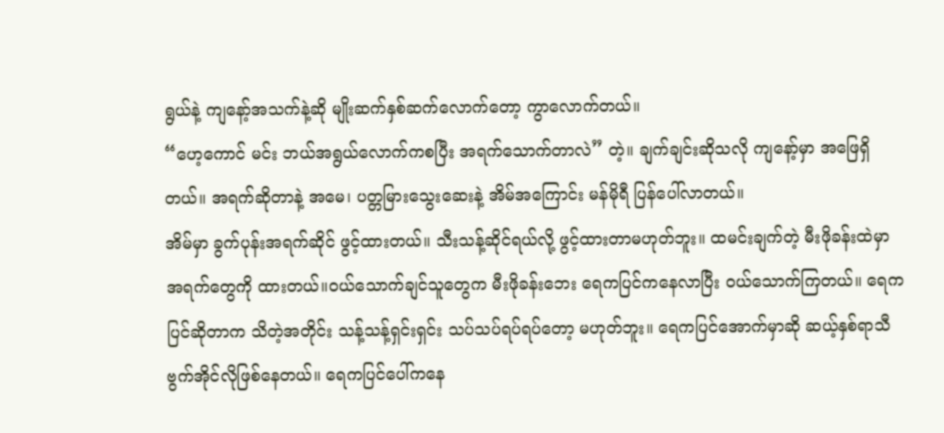ရွယ်နဲ့ ကျနော့်အသက်နဲ့ဆို မျိုးဆက်နှစ်ဆက်လောက်တော့ ကွာလောက်တယ်။
“ဟေ့ကောင် မင်း ဘယ်အရွယ်လောက်ကစပြီး အရက်သောက်တာလဲ” တဲ့။ ချက်ချင်းဆိုသလို ကျနော့်မှာ အဖြေရှိတယ်။ အရက်ဆိုတာနဲ့ အမေ၊ ပတ္တမြားသွေးဆေးနဲ့ အိမ်အကြောင်း မန်မိုရီ ပြန်ပေါ်လာတယ်။
အိမ်မှာ ခွက်ပုန်းအရက်ဆိုင် ဖွင့်ထားတယ်။ သီးသန့်ဆိုင်ရယ်လို့ ဖွင့်ထားတာမဟုတ်ဘူး။ ထမင်းချက်တဲ့ မီးဖိုခန်းထဲမှာ အရက်တွေကို ထားတယ်။ဝယ်သောက်ချင်သူတွေက မီးဖိုခန်းဘေး ရေကပြင်ကနေလာပြီး ဝယ်သောက်ကြတယ်။ ရေကပြင်ဆိုတာက သိတဲ့အတိုင်း သန့်သန့်ရှင်းရှင်း သပ်သပ်ရပ်ရပ်တော့ မဟုတ်ဘူး။ ရေကပြင်အောက်မှာဆို ဆယ့်နှစ်ရာသီ ဗွက်အိုင်လိုဖြစ်နေတယ်။ ရေကပြင်ပေါ်ကနေ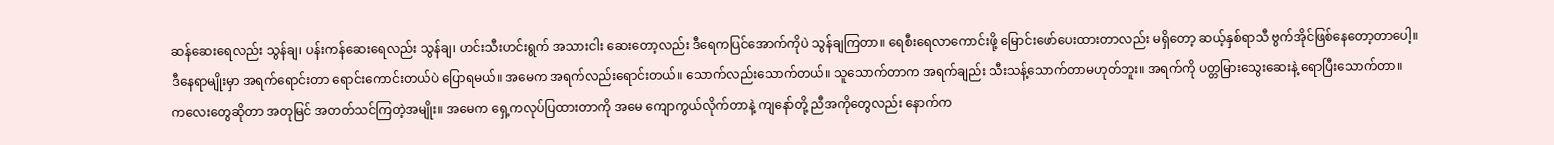ဆန်ဆေးရေလည်း သွန်ချ၊ ပန်းကန်ဆေးရေလည်း သွန်ချ၊ ဟင်းသီးဟင်းရွက် အသားငါး ဆေးတော့လည်း ဒီရေကပြင်အောက်ကိုပဲ သွန်ချကြတာ။ ရေစီးရေလာကောင်းဖို့ မြောင်းဖော်ပေးထားတာလည်း မရှိတော့ ဆယ့်နှစ်ရာသီ ဗွက်အိုင်ဖြစ်နေတော့တာပေါ့။
ဒီနေရာမျိုးမှာ အရက်ရောင်းတာ ရောင်းကောင်းတယ်ပဲ ပြောရမယ်။ အမေက အရက်လည်းရောင်းတယ်။ သောက်လည်းသောက်တယ်။ သူသောက်တာက အရက်ချည်း သီးသန့်သောက်တာမဟုတ်ဘူး။ အရက်ကို ပတ္တမြားသွေးဆေးနဲ့ ရောပြီးသောက်တာ။
ကလေးတွေဆိုတာ အတုမြင် အတတ်သင်ကြတဲ့အမျိုး။ အမေက ရှေ့ကလုပ်ပြထားတာကို အမေ ကျောကွယ်လိုက်တာနဲ့ ကျနော်တို့ ညီအကိုတွေလည်း နောက်က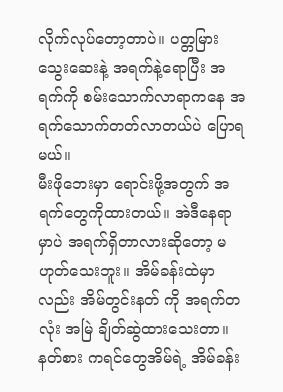လိုက်လုပ်တော့တာပဲ။ ပတ္တမြားသွေးဆေးနဲ့ အရက်နဲ့ရောပြီး အရက်ကို စမ်းသောက်လာရာကနေ အရက်သောက်တတ်လာတယ်ပဲ ပြောရမယ်။
မီးဖိုဘေးမှာ ရောင်းဖို့အတွက် အရက်တွေကိုထားတယ်။ အဲဒီနေရာမှာပဲ အရက်ရှိတာလားဆိုတော့ မဟုတ်သေးဘူး။ အိမ်ခန်းထဲမှာလည်း အိမ်တွင်းနတ် ကို အရက်တလုံး အမြဲ ချိတ်ဆွဲထားသေးတာ။ နတ်စား ကရင်တွေအိမ်ရဲ့ အိမ်ခန်း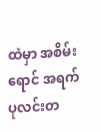ထဲမှာ အစိမ်းရောင် အရက်ပုလင်းတ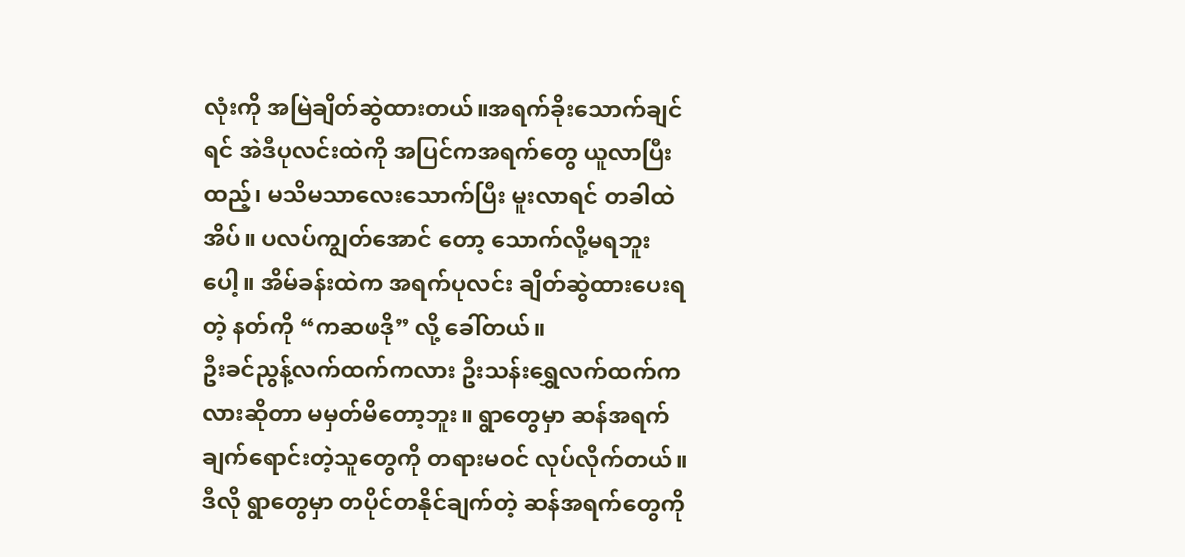လုံးကို အမြဲချိတ်ဆွဲထားတယ်။အရက်ခိုးသောက်ချင်ရင် အဲဒီပုလင်းထဲကို အပြင်ကအရက်တွေ ယူလာပြီးထည့်၊ မသိမသာလေးသောက်ပြီး မူးလာရင် တခါထဲအိပ်။ ပလပ်ကျွတ်အောင် တော့ သောက်လို့မရဘူးပေါ့။ အိမ်ခန်းထဲက အရက်ပုလင်း ချိတ်ဆွဲထားပေးရတဲ့ နတ်ကို “ကဆဖဒို” လို့ ခေါ်တယ်။
ဦးခင်ညွန့်လက်ထက်ကလား ဦးသန်းရွှေလက်ထက်ကလားဆိုတာ မမှတ်မိတော့ဘူး။ ရွာတွေမှာ ဆန်အရက် ချက်ရောင်းတဲ့သူတွေကို တရားမဝင် လုပ်လိုက်တယ်။ ဒီလို ရွာတွေမှာ တပိုင်တနိုင်ချက်တဲ့ ဆန်အရက်တွေကို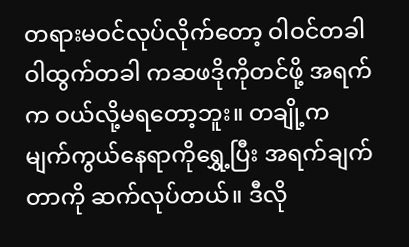တရားမဝင်လုပ်လိုက်တော့ ဝါဝင်တခါ ဝါထွက်တခါ ကဆဖဒိုကိုတင်ဖို့ အရက်က ဝယ်လို့မရတော့ဘူး။ တချို့က မျက်ကွယ်နေရာကိုရွှေ့ပြီး အရက်ချက်တာကို ဆက်လုပ်တယ်။ ဒီလို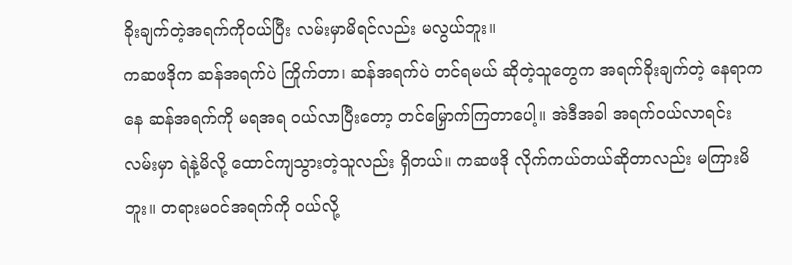ခိုးချက်တဲ့အရက်ကိုဝယ်ပြီး လမ်းမှာမိရင်လည်း မလွယ်ဘူး။
ကဆဖဒိုက ဆန်အရက်ပဲ ကြိုက်တာ၊ ဆန်အရက်ပဲ တင်ရမယ် ဆိုတဲ့သူတွေက အရက်ခိုးချက်တဲ့ နေရာကနေ ဆန်အရက်ကို မရအရ ဝယ်လာပြီးတော့ တင်မြှောက်ကြတာပေါ့။ အဲဒီအခါ အရက်ဝယ်လာရင်း လမ်းမှာ ရဲနဲ့မိလို့ ထောင်ကျသွားတဲ့သူလည်း ရှိတယ်။ ကဆဖဒို လိုက်ကယ်တယ်ဆိုတာလည်း မကြားမိဘူး။ တရားမဝင်အရက်ကို ဝယ်လို့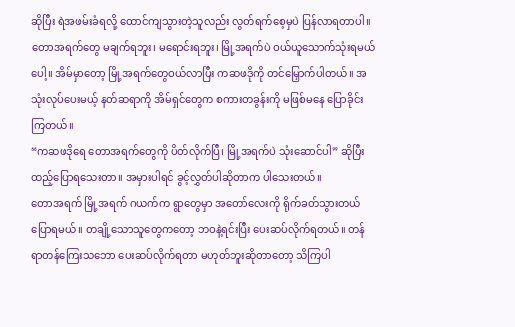ဆိုပြီး ရဲအဖမ်းခံရလို့ ထောင်ကျသွားတဲ့သူလည်း လွတ်ရက်စေ့မှပဲ ပြန်လာရတာပါ။
တောအရက်တွေ မချက်ရဘူး၊ မရောင်းရဘူး၊ မြို့အရက်ပဲ ဝယ်ယူသောက်သုံးရမယ်ပေါ့။ အိမ်မှာတော့ မြို့အရက်တွေဝယ်လာပြီး ကဆဖဒိုကို တင်မြှောက်ပါတယ်။ အသုံးလုပ်ပေးမယ့် နတ်ဆရာကို အိမ်ရှင်တွေက စကားတခွန်းကို မဖြစ်မနေ ပြောခိုင်းကြတယ်။
“ကဆဖဒိုရေ တောအရက်တွေကို ပိတ်လိုက်ပြီ၊ မြို့အရက်ပဲ သုံးဆောင်ပါ” ဆိုပြီး ထည့်ပြောရသေးတာ။ အမှားပါရင် ခွင့်လွှတ်ပါဆိုတာက ပါသေးတယ်။
တောအရက် မြို့အရက် ဂယက်က ရွာတွေမှာ အတော်လေးကို ရိုက်ခတ်သွားတယ် ပြောရမယ်။ တချို့သောသူတွေကတော့ ဘဝနဲ့ရင်းပြီး ပေးဆပ်လိုက်ရတယ်။ တန်ရာတန်ကြေးသဘော ပေးဆပ်လိုက်ရတာ မဟုတ်ဘူးဆိုတာတော့ သိကြပါ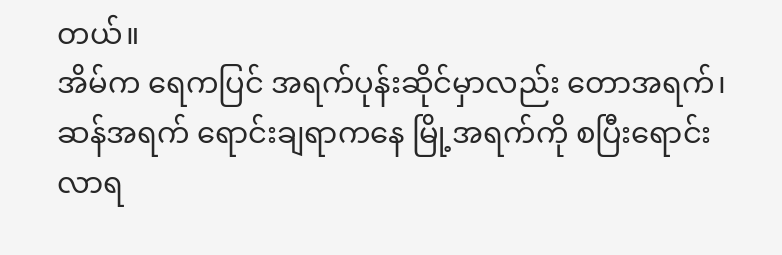တယ်။
အိမ်က ရေကပြင် အရက်ပုန်းဆိုင်မှာလည်း တောအရက်၊ ဆန်အရက် ရောင်းချရာကနေ မြို့အရက်ကို စပြီးရောင်းလာရ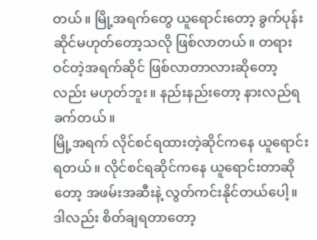တယ်။ မြို့အရက်တွေ ယူရောင်းတော့ ခွက်ပုန်းဆိုင်မဟုတ်တော့သလို ဖြစ်လာတယ်။ တရားဝင်တဲ့အရက်ဆိုင် ဖြစ်လာတာလားဆိုတော့လည်း မဟုတ်ဘူး။ နည်းနည်းတော့ နားလည်ရခက်တယ်။
မြို့အရက် လိုင်စင်ရထားတဲ့ဆိုင်ကနေ ယူရောင်းရတယ်။ လိုင်စင်ရဆိုင်ကနေ ယူရောင်းတာဆိုတော့ အဖမ်းအဆီးနဲ့ လွတ်ကင်းနိုင်တယ်ပေါ့။ ဒါလည်း စိတ်ချရတာတော့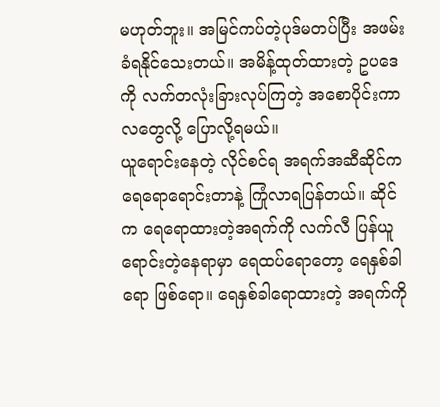မဟုတ်ဘူး။ အမြင်ကပ်တဲ့ပုဒ်မတပ်ပြီး အဖမ်းခံရနိုင်သေးတယ်။ အမိန့်ထုတ်ထားတဲ့ ဥပဒေကို လက်တလုံးခြားလုပ်ကြတဲ့ အစောပိုင်းကာလတွေလို့ ပြောလို့ရမယ်။
ယူရောင်းနေတဲ့ လိုင်စင်ရ အရက်အဆီဆိုင်က ရေရောရောင်းတာနဲ့ ကြုံလာရပြန်တယ်။ ဆိုင်က ရေရောထားတဲ့အရက်ကို လက်လီ ပြန်ယူရောင်းတဲ့နေရာမှာ ရေထပ်ရောတော့ ရေနှစ်ခါရော ဖြစ်ရော။ ရေနှစ်ခါရောထားတဲ့ အရက်ကို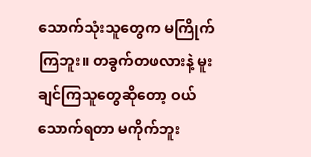သောက်သုံးသူတွေက မကြိုက်ကြဘူး။ တခွက်တဖလားနဲ့ မူးချင်ကြသူတွေဆိုတော့ ဝယ်သောက်ရတာ မကိုက်ဘူး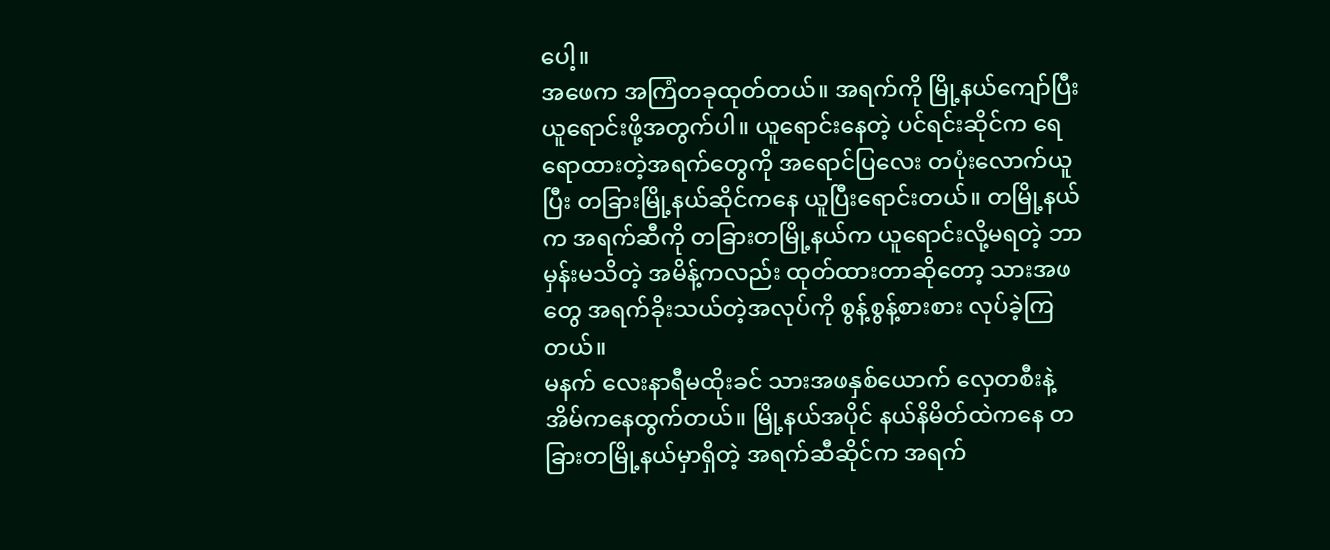ပေါ့။
အဖေက အကြံတခုထုတ်တယ်။ အရက်ကို မြို့နယ်ကျော်ပြီး ယူရောင်းဖို့အတွက်ပါ။ ယူရောင်းနေတဲ့ ပင်ရင်းဆိုင်က ရေရောထားတဲ့အရက်တွေကို အရောင်ပြလေး တပုံးလောက်ယူပြီး တခြားမြို့နယ်ဆိုင်ကနေ ယူပြီးရောင်းတယ်။ တမြို့နယ်က အရက်ဆီကို တခြားတမြို့နယ်က ယူရောင်းလို့မရတဲ့ ဘာမှန်းမသိတဲ့ အမိန့်ကလည်း ထုတ်ထားတာဆိုတော့ သားအဖတွေ အရက်ခိုးသယ်တဲ့အလုပ်ကို စွန့်စွန့်စားစား လုပ်ခဲ့ကြတယ်။
မနက် လေးနာရီမထိုးခင် သားအဖနှစ်ယောက် လှေတစီးနဲ့ အိမ်ကနေထွက်တယ်။ မြို့နယ်အပိုင် နယ်နိမိတ်ထဲကနေ တခြားတမြို့နယ်မှာရှိတဲ့ အရက်ဆီဆိုင်က အရက်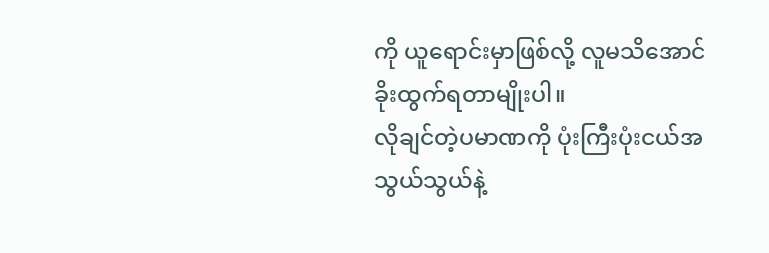ကို ယူရောင်းမှာဖြစ်လို့ လူမသိအောင် ခိုးထွက်ရတာမျိုးပါ။
လိုချင်တဲ့ပမာဏကို ပုံးကြီးပုံးငယ်အသွယ်သွယ်နဲ့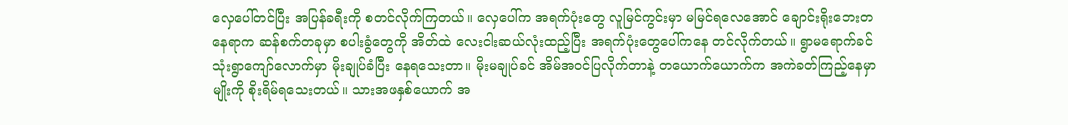လှေပေါ်တင်ပြီး အပြန်ခရီးကို စတင်လိုက်ကြတယ်။ လှေပေါ်က အရက်ပုံးတွေ လူမြင်ကွင်းမှာ မမြင်ရလေအောင် ချောင်းရိုးဘေးတနေရာက ဆန်စက်တခုမှာ စပါးခွံတွေကို အိတ်ထဲ လေးငါးဆယ်လုံးထည့်ပြီး အရက်ပုံးတွေပေါ်ကနေ တင်လိုက်တယ်။ ရွာမရောက်ခင် သုံးရွာကျော်လောက်မှာ မိုးချုပ်ခံပြီး နေရသေးတာ။ မိုးမချုပ်ခင် အိမ်အဝင်ပြလိုက်တာနဲ့ တယောက်ယောက်က အကဲခတ်ကြည့်နေမှာမျိုးကို စိုးရိမ်ရသေးတယ်။ သားအဖနှစ်ယောက် အ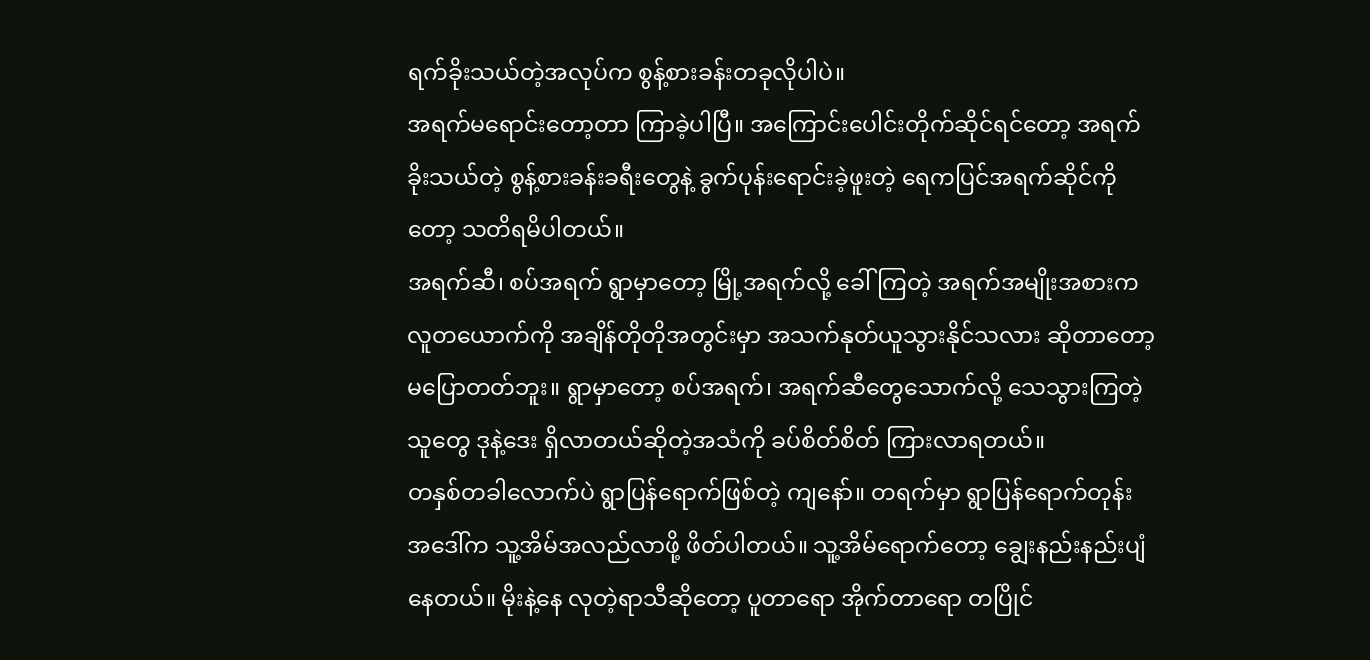ရက်ခိုးသယ်တဲ့အလုပ်က စွန့်စားခန်းတခုလိုပါပဲ။
အရက်မရောင်းတော့တာ ကြာခဲ့ပါပြီ။ အကြောင်းပေါင်းတိုက်ဆိုင်ရင်တော့ အရက်ခိုးသယ်တဲ့ စွန့်စားခန်းခရီးတွေနဲ့ ခွက်ပုန်းရောင်းခဲ့ဖူးတဲ့ ရေကပြင်အရက်ဆိုင်ကိုတော့ သတိရမိပါတယ်။
အရက်ဆီ၊ စပ်အရက် ရွာမှာတော့ မြို့အရက်လို့ ခေါ်ကြတဲ့ အရက်အမျိုးအစားက လူတယောက်ကို အချိန်တိုတိုအတွင်းမှာ အသက်နုတ်ယူသွားနိုင်သလား ဆိုတာတော့ မပြောတတ်ဘူး။ ရွာမှာတော့ စပ်အရက်၊ အရက်ဆီတွေသောက်လို့ သေသွားကြတဲ့သူတွေ ဒုနဲ့ဒေး ရှိလာတယ်ဆိုတဲ့အသံကို ခပ်စိတ်စိတ် ကြားလာရတယ်။
တနှစ်တခါလောက်ပဲ ရွာပြန်ရောက်ဖြစ်တဲ့ ကျနော်။ တရက်မှာ ရွာပြန်ရောက်တုန်း အဒေါ်က သူ့အိမ်အလည်လာဖို့ ဖိတ်ပါတယ်။ သူ့အိမ်ရောက်တော့ ချွေးနည်းနည်းပျံနေတယ်။ မိုးနဲ့နေ လုတဲ့ရာသီဆိုတော့ ပူတာရော အိုက်တာရော တပြိုင်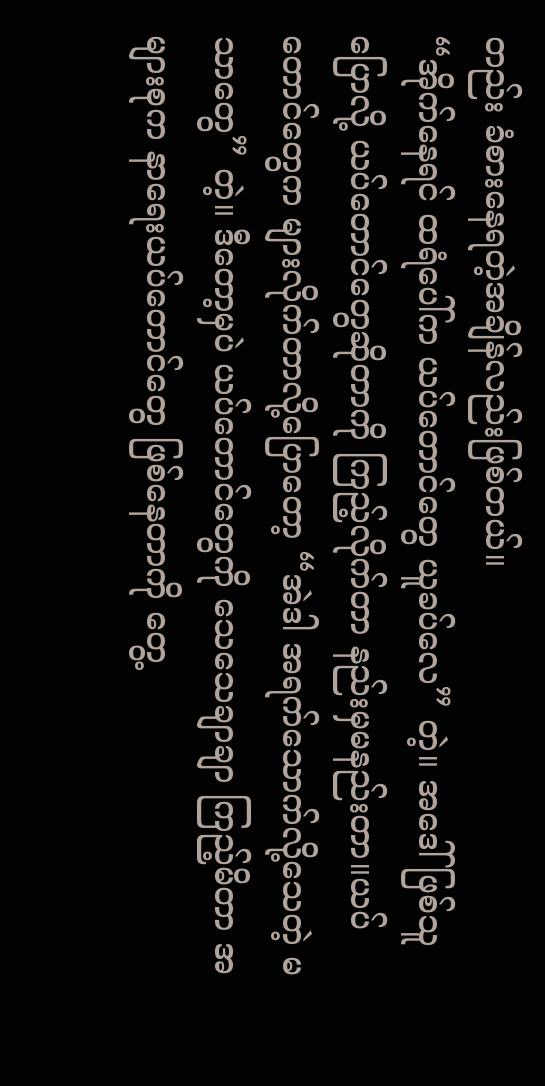တည်း ခံစားနေရတဲ့အချိန်လည်းဖြစ်တယ်။
“အိုက်နေရင် ထရံပေါ်က ယပ်တောင်တွေ ယူခပ်လေ” တဲ့။ အဒေါ်ဖြစ်သူပြောလို့ ယပ်တောင်တွေဆိုတာကို ကြည့်လိုက်တာ နည်းမှမနည်းတာ။ယပ်တောင်တွေက များလိုက်တာလို့ပြောတော့ “အဲဒါ အရက်သောက်လို့သေတဲ့ မသာတွေ” တဲ့။ ဒီတော့မှပဲ ယပ်တောင်တွေကို သေသေချာချာ ကြည့်မိတာ အများစုက နာရေးယပ်တောင်တွေ ဖြစ်နေတာကို တွေ့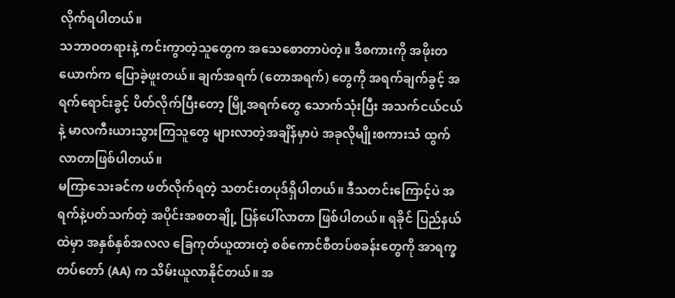လိုက်ရပါတယ်။
သဘာဝတရားနဲ့ ကင်းကွာတဲ့သူတွေက အသေစောတာပဲတဲ့။ ဒီစကားကို အဖိုးတယောက်က ပြောခဲ့ဖူးတယ်။ ချက်အရက် (တောအရက်) တွေကို အရက်ချက်ခွင့် အရက်ရောင်းခွင့် ပိတ်လိုက်ပြီးတော့ မြို့အရက်တွေ သောက်သုံးပြီး အသက်ငယ်ငယ်နဲ့ မာလကီးယားသွားကြသူတွေ များလာတဲ့အချိန်မှာပဲ အခုလိုမျိုးစကားသံ ထွက်လာတာဖြစ်ပါတယ်။
မကြာသေးခင်က ဖတ်လိုက်ရတဲ့ သတင်းတပုဒ်ရှိပါတယ်။ ဒီသတင်းကြောင့်ပဲ အရက်နဲ့ပတ်သက်တဲ့ အပိုင်းအစတချို့ ပြန်ပေါ်လာတာ ဖြစ်ပါတယ်။ ရခိုင် ပြည်နယ်ထဲမှာ အနှစ်နှစ်အလလ ခြေကုတ်ယူထားတဲ့ စစ်ကောင်စီတပ်စခန်းတွေကို အာရက္ခတပ်တော် (AA) က သိမ်းယူလာနိုင်တယ်။ အ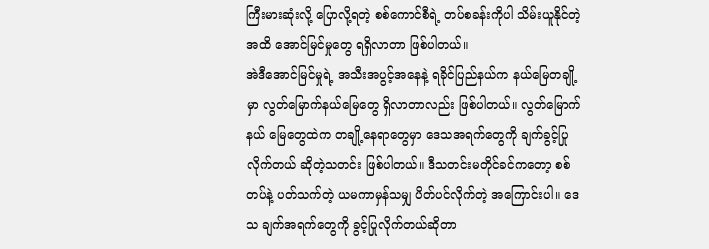ကြီးမားဆုံးလို့ ပြောလို့ရတဲ့ စစ်ကောင်စီရဲ့ တပ်စခန်းကိုပါ သိမ်းယူနိုင်တဲ့အထိ အောင်မြင်မှုတွေ ရရှိလာတာ ဖြစ်ပါတယ်။
အဲဒီအောင်မြင်မှုရဲ့ အသီးအပွင့်အနေနဲ့ ရခိုင်ပြည်နယ်က နယ်မြေတချို့မှာ လွတ်မြောက်နယ်မြေတွေ ရှိလာတာလည်း ဖြစ်ပါတယ်။ လွတ်မြောက်နယ် မြေတွေထဲက တချို့နေရာတွေမှာ ဒေသအရက်တွေကို ချက်ခွင့်ပြုလိုက်တယ် ဆိုတဲ့သတင်း ဖြစ်ပါတယ်။ ဒီသတင်းမတိုင်ခင်ကတော့ စစ်တပ်နဲ့ ပတ်သက်တဲ့ ယမကာမှန်သမျှ ပိတ်ပင်လိုက်တဲ့ အကြောင်းပါ။ ဒေသ ချက်အရက်တွေကို ခွင့်ပြုလိုက်တယ်ဆိုတာ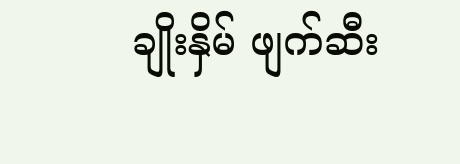ချိုးနှိမ် ဖျက်ဆီး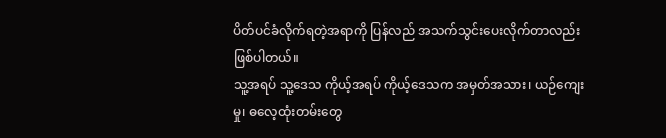ပိတ်ပင်ခံလိုက်ရတဲ့အရာကို ပြန်လည် အသက်သွင်းပေးလိုက်တာလည်း ဖြစ်ပါတယ်။
သူ့အရပ် သူ့ဒေသ ကိုယ့်အရပ် ကိုယ့်ဒေသက အမှတ်အသား၊ ယဉ်ကျေးမှု၊ ဓလေ့ထုံးတမ်းတွေ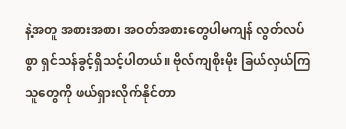နဲ့အတူ အစားအစာ၊ အဝတ်အစားတွေပါမကျန် လွတ်လပ် စွာ ရှင်သန်ခွင့်ရှိသင့်ပါတယ်။ ဗိုလ်ကျစိုးမိုး ခြယ်လှယ်ကြသူတွေကို ဖယ်ရှားလိုက်နိုင်တာ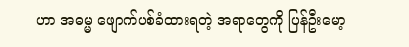ဟာ အဓမ္မ ဖျောက်ပစ်ခံထားရတဲ့ အရာတွေကို ပြန်ဦးမော့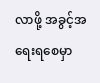လာဖို့ အခွင့်အရေးရစေမှာ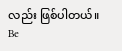လည်း ဖြစ်ပါတယ်။
Be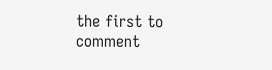the first to comment